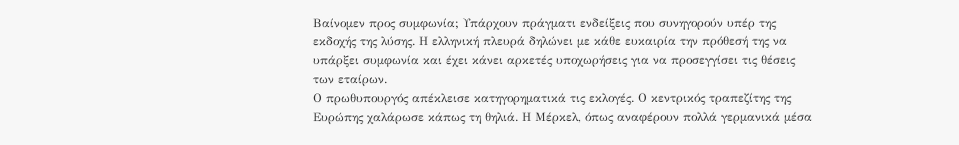Βαίνομεν προς συμφωνία; Υπάρχουν πράγματι ενδείξεις που συνηγορούν υπέρ της εκδοχής της λύσης. Η ελληνική πλευρά δηλώνει με κάθε ευκαιρία την πρόθεσή της να υπάρξει συμφωνία και έχει κάνει αρκετές υποχωρήσεις για να προσεγγίσει τις θέσεις των εταίρων.
Ο πρωθυπουργός απέκλεισε κατηγορηματικά τις εκλογές. Ο κεντρικός τραπεζίτης της Ευρώπης χαλάρωσε κάπως τη θηλιά. Η Μέρκελ, όπως αναφέρουν πολλά γερμανικά μέσα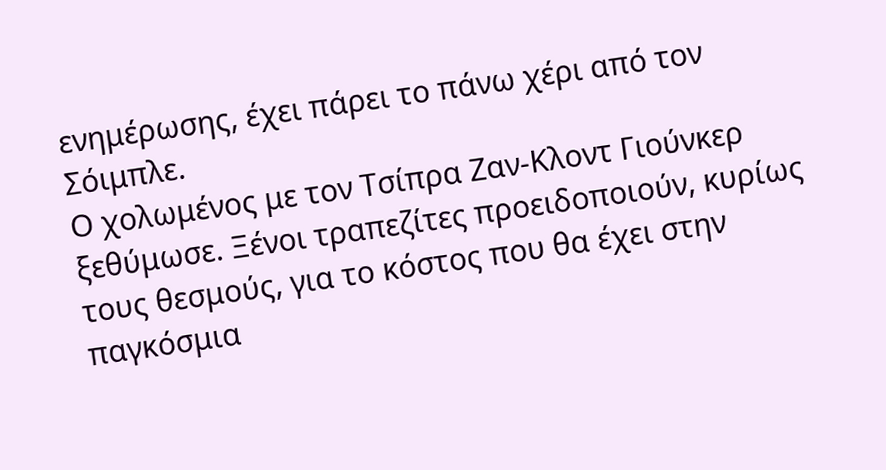ενημέρωσης, έχει πάρει το πάνω χέρι από τον Σόιμπλε.
Ο χολωμένος με τον Τσίπρα Ζαν-Κλοντ Γιούνκερ ξεθύμωσε. Ξένοι τραπεζίτες προειδοποιούν, κυρίως τους θεσμούς, για το κόστος που θα έχει στην παγκόσμια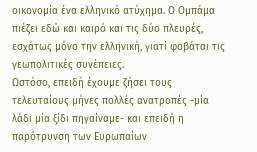οικονομία ένα ελληνικό ατύχημα. Ο Ομπάμα πιέζει εδώ και καιρό και τις δύο πλευρές, εσχάτως μόνο την ελληνική, γιατί φοβάται τις γεωπολιτικές συνέπειες.
Ωστόσο, επειδή έχουμε ζήσει τους τελευταίους μήνες πολλές ανατροπές -μία λάδι μία ξίδι πηγαίναμε- και επειδή η παρότρυνση των Ευρωπαίων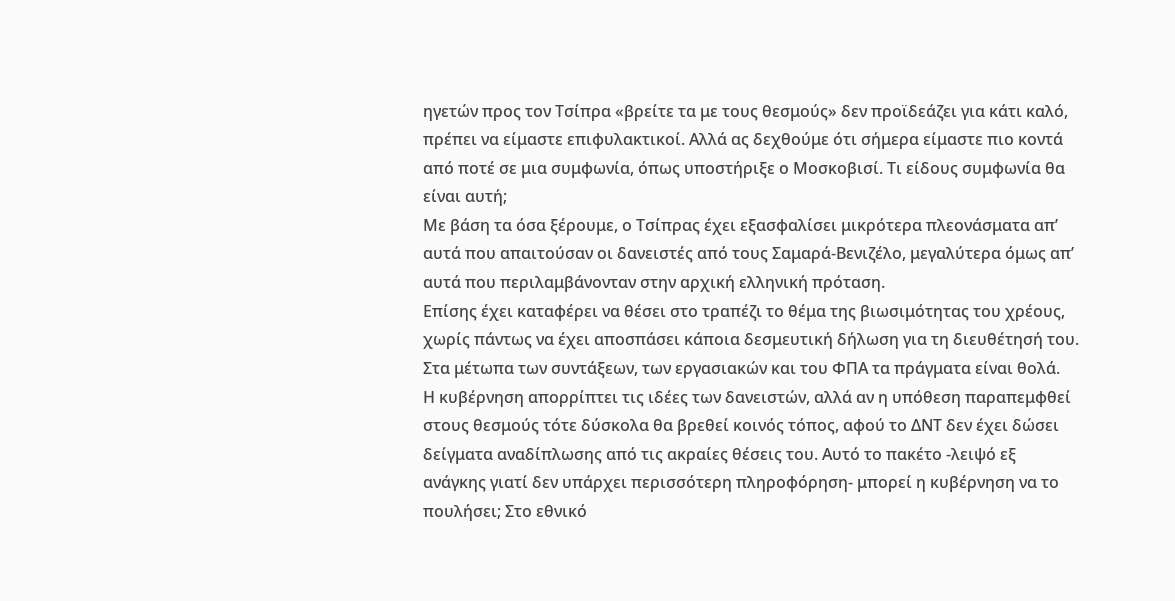ηγετών προς τον Τσίπρα «βρείτε τα με τους θεσμούς» δεν προϊδεάζει για κάτι καλό, πρέπει να είμαστε επιφυλακτικοί. Αλλά ας δεχθούμε ότι σήμερα είμαστε πιο κοντά από ποτέ σε μια συμφωνία, όπως υποστήριξε ο Μοσκοβισί. Τι είδους συμφωνία θα είναι αυτή;
Με βάση τα όσα ξέρουμε, ο Τσίπρας έχει εξασφαλίσει μικρότερα πλεονάσματα απ’ αυτά που απαιτούσαν οι δανειστές από τους Σαμαρά-Βενιζέλο, μεγαλύτερα όμως απ’ αυτά που περιλαμβάνονταν στην αρχική ελληνική πρόταση.
Επίσης έχει καταφέρει να θέσει στο τραπέζι το θέμα της βιωσιμότητας του χρέους, χωρίς πάντως να έχει αποσπάσει κάποια δεσμευτική δήλωση για τη διευθέτησή του. Στα μέτωπα των συντάξεων, των εργασιακών και του ΦΠΑ τα πράγματα είναι θολά.
Η κυβέρνηση απορρίπτει τις ιδέες των δανειστών, αλλά αν η υπόθεση παραπεμφθεί στους θεσμούς τότε δύσκολα θα βρεθεί κοινός τόπος, αφού το ΔΝΤ δεν έχει δώσει δείγματα αναδίπλωσης από τις ακραίες θέσεις του. Αυτό το πακέτο -λειψό εξ ανάγκης γιατί δεν υπάρχει περισσότερη πληροφόρηση- μπορεί η κυβέρνηση να το πουλήσει; Στο εθνικό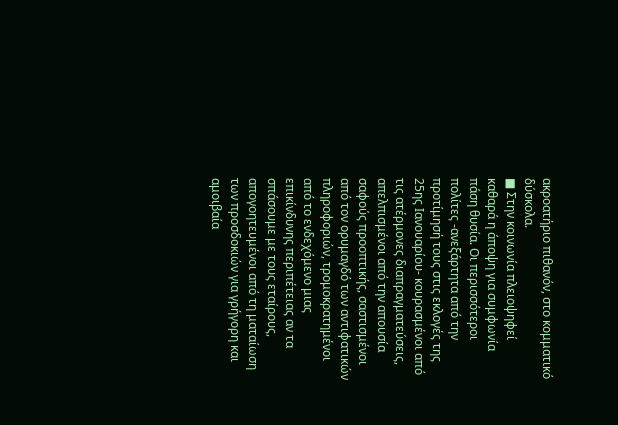ακροατήριο πιθανόν, στο κομματικό δύσκολα.
■ Στην κοινωνία πλειοψηφεί καθαρά η άποψη για συμφωνία πάση θυσία. Οι περισσότεροι πολίτες -ανεξάρτητα από την προτίμησή τους στις εκλογές της 25ης Ιανουαρίου- κουρασμένοι από τις ατέρμονες διαπραγματεύσεις, απελπισμένοι από την απουσία σαφούς προοπτικής, σαστισμένοι από τον ορυμαγδό των αντιφατικών πληροφοριών, τρομοκρατημένοι από το ενδεχόμενο μιας επικίνδυνης περιπέτειας αν τα σπάσουμε με τους εταίρους, απογοητευμένοι από τη ματαίωση των προσδοκιών για γρήγορη και αμοιβαία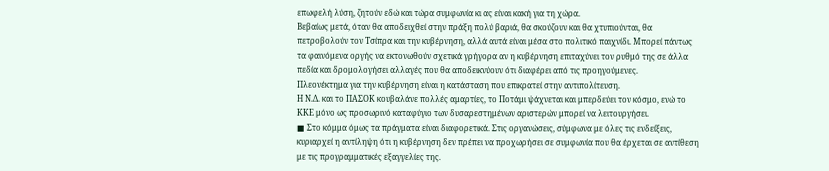επωφελή λύση, ζητούν εδώ και τώρα συμφωνία κι ας είναι κακή για τη χώρα.
Βεβαίως μετά, όταν θα αποδειχθεί στην πράξη πολύ βαριά, θα σκούζουν και θα χτυπιούνται, θα πετροβολούν τον Τσίπρα και την κυβέρνηση, αλλά αυτά είναι μέσα στο πολιτικό παιχνίδι. Μπορεί πάντως τα φαινόμενα οργής να εκτονωθούν σχετικά γρήγορα αν η κυβέρνηση επιταχύνει τον ρυθμό της σε άλλα πεδία και δρομολογήσει αλλαγές που θα αποδεικνύουν ότι διαφέρει από τις προηγούμενες.
Πλεονέκτημα για την κυβέρνηση είναι η κατάσταση που επικρατεί στην αντιπολίτευση.
Η Ν.Δ. και το ΠΑΣΟΚ κουβαλάνε πολλές αμαρτίες, το Ποτάμι ψάχνεται και μπερδεύει τον κόσμο, ενώ το ΚΚΕ μόνο ως προσωρινό καταφύγιο των δυσαρεστημένων αριστερών μπορεί να λειτουργήσει.
■ Στο κόμμα όμως τα πράγματα είναι διαφορετικά. Στις οργανώσεις, σύμφωνα με όλες τις ενδείξεις, κυριαρχεί η αντίληψη ότι η κυβέρνηση δεν πρέπει να προχωρήσει σε συμφωνία που θα έρχεται σε αντίθεση με τις προγραμματικές εξαγγελίες της.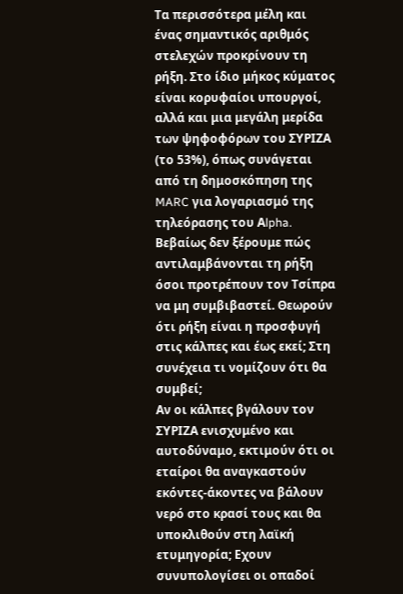Τα περισσότερα μέλη και ένας σημαντικός αριθμός στελεχών προκρίνουν τη ρήξη. Στο ίδιο μήκος κύματος είναι κορυφαίοι υπουργοί, αλλά και μια μεγάλη μερίδα των ψηφοφόρων του ΣΥΡΙΖΑ (το 53%), όπως συνάγεται από τη δημοσκόπηση της MARC για λογαριασμό της τηλεόρασης του Αlpha. Βεβαίως δεν ξέρουμε πώς αντιλαμβάνονται τη ρήξη όσοι προτρέπουν τον Τσίπρα να μη συμβιβαστεί. Θεωρούν ότι ρήξη είναι η προσφυγή στις κάλπες και έως εκεί; Στη συνέχεια τι νομίζουν ότι θα συμβεί;
Αν οι κάλπες βγάλουν τον ΣΥΡΙΖΑ ενισχυμένο και αυτοδύναμο, εκτιμούν ότι οι εταίροι θα αναγκαστούν εκόντες-άκοντες να βάλουν νερό στο κρασί τους και θα υποκλιθούν στη λαϊκή ετυμηγορία; Εχουν συνυπολογίσει οι οπαδοί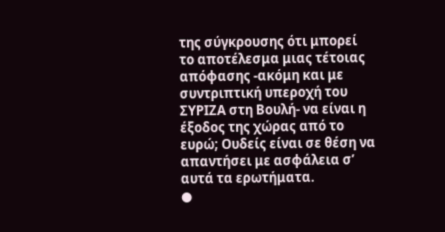της σύγκρουσης ότι μπορεί το αποτέλεσμα μιας τέτοιας απόφασης -ακόμη και με συντριπτική υπεροχή του ΣΥΡΙΖΑ στη Βουλή- να είναι η έξοδος της χώρας από το ευρώ; Ουδείς είναι σε θέση να απαντήσει με ασφάλεια σ’ αυτά τα ερωτήματα.
●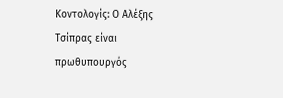Κοντολογίς: Ο Αλέξης Τσίπρας είναι πρωθυπουργός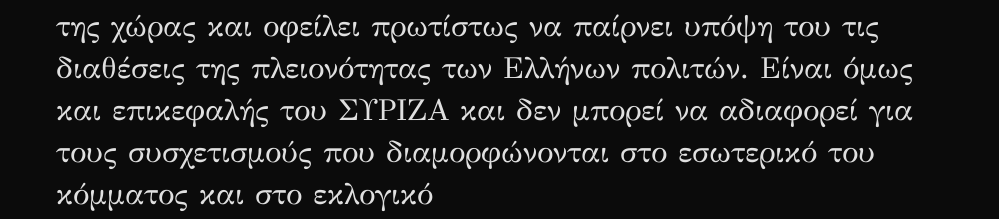της χώρας και οφείλει πρωτίστως να παίρνει υπόψη του τις διαθέσεις της πλειονότητας των Ελλήνων πολιτών. Είναι όμως και επικεφαλής του ΣΥΡΙΖΑ και δεν μπορεί να αδιαφορεί για τους συσχετισμούς που διαμορφώνονται στο εσωτερικό του κόμματος και στο εκλογικό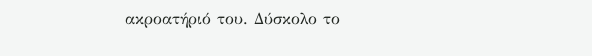ακροατήριό του. Δύσκολο το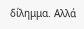δίλημμα. Αλλά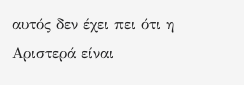αυτός δεν έχει πει ότι η Αριστερά είναι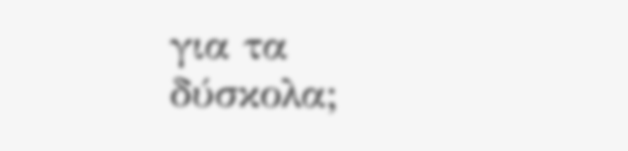για τα δύσκολα;